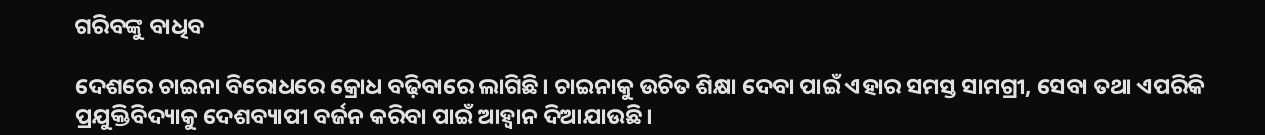ଗରିବଙ୍କୁ ବାଧିବ

ଦେଶରେ ଚାଇନା ବିରୋଧରେ କ୍ରୋଧ ବଢ଼ିବାରେ ଲାଗିଛି। ଚାଇନାକୁ ଉଚିତ ଶିକ୍ଷା ଦେବା ପାଇଁ ଏହାର ସମସ୍ତ ସାମଗ୍ରୀ, ସେବା ତଥା ଏପରିକି ପ୍ରଯୁକ୍ତିବିଦ୍ୟାକୁ ଦେଶବ୍ୟାପୀ ବର୍ଜନ କରିବା ପାଇଁ ଆହ୍ବାନ ଦିଆଯାଉଛି।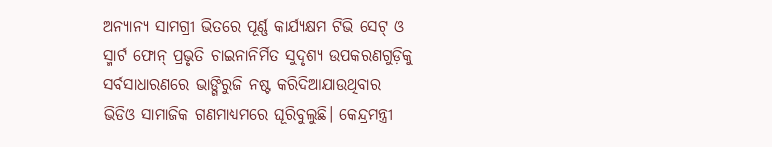ଅନ୍ୟାନ୍ୟ ସାମଗ୍ରୀ ଭିତରେ ପୂର୍ଣ୍ଣ କାର୍ଯ୍ୟକ୍ଷମ ଟିଭି ସେଟ୍‌ ଓ ସ୍ମାର୍ଟ ଫୋନ୍‌ ପ୍ରଭୃତି ଚାଇନାନିର୍ମିତ ସୁଦୃଶ୍ୟ ଉପକରଣଗୁଡ଼ିକୁ ସର୍ବସାଧାରଣରେ ଭାଙ୍ଗିରୁଜି ନଷ୍ଟ କରିଦିଆଯାଉଥିବାର ଭିଡିଓ ସାମାଜିକ ଗଣମାଧ୍ୟମରେ ଘୂରିବୁଲୁଛି। କେନ୍ଦ୍ରମନ୍ତ୍ରୀ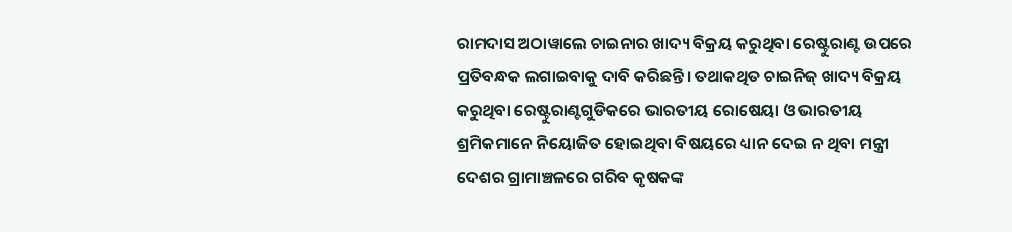ରାମଦାସ ଅଠାୱାଲେ ଚାଇନାର ଖାଦ୍ୟ ବିକ୍ରୟ କରୁଥିବା ରେଷ୍ଟୁରାଣ୍ଟ ଉପରେ ପ୍ରତିବନ୍ଧକ ଲଗାଇବାକୁ ଦାବି କରିଛନ୍ତି। ତଥାକଥିତ ଚାଇନିଜ୍‌ ଖାଦ୍ୟ ବିକ୍ରୟ କରୁଥିବା ରେଷ୍ଟୁରାଣ୍ଟଗୁଡିକରେ ଭାରତୀୟ ରୋଷେୟା ଓ ଭାରତୀୟ ଶ୍ରମିକମାନେ ନିୟୋଜିତ ହୋଇଥିବା ବିଷୟରେ ଧ୍ୟାନ ଦେଇ ନ ଥିବା ମନ୍ତ୍ରୀ ଦେଶର ଗ୍ରାମାଞ୍ଚଳରେ ଗରିବ କୃଷକଙ୍କ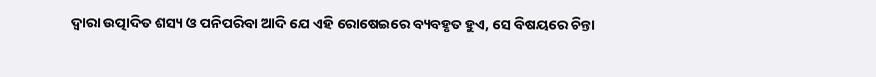ଦ୍ୱାରା ଉତ୍ପାଦିତ ଶସ୍ୟ ଓ ପନିପରିବା ଆଦି ଯେ ଏହି ରୋଷେଇରେ ବ୍ୟବହୃତ ହୁଏ, ସେ ବିଷୟରେ ଚିନ୍ତା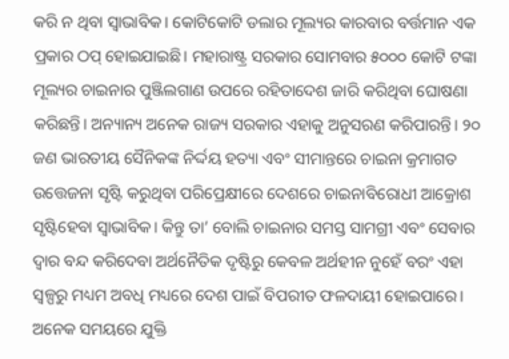କରି ନ ଥିବା ସ୍ବାଭାବିକ। କୋଟିକୋଟି ଡଲାର ମୂଲ୍ୟର କାରବାର ବର୍ତ୍ତମାନ ଏକ ପ୍ରକାର ଠପ୍‌ ହୋଇଯାଇଛି। ମହାରାଷ୍ଟ୍ର ସରକାର ସୋମବାର ୫୦୦୦ କୋଟି ଟଙ୍କା ମୂଲ୍ୟର ଚାଇନାର ପୁଞ୍ଜିଲଗାଣ ଉପରେ ରହିତାଦେଶ ଜାରି କରିଥିବା ଘୋଷଣା କରିଛନ୍ତି। ଅନ୍ୟାନ୍ୟ ଅନେକ ରାଜ୍ୟ ସରକାର ଏହାକୁ ଅନୁସରଣ କରିପାରନ୍ତି। ୨୦ ଜଣ ଭାରତୀୟ ସୈନିକଙ୍କ ନିର୍ଦ୍ଦୟ ହତ୍ୟା ଏବଂ ସୀମାନ୍ତରେ ଚାଇନା କ୍ରମାଗତ ଉତ୍ତେଜନା ସୃଷ୍ଟି କରୁଥିବା ପରିପ୍ରେକ୍ଷୀରେ ଦେଶରେ ଚାଇନାବିରୋଧୀ ଆକ୍ରୋଶ ସୃଷ୍ଟିହେବା ସ୍ବାଭାବିକ। କିନ୍ତୁ ତା’ ବୋଲି ଚାଇନାର ସମସ୍ତ ସାମଗ୍ରୀ ଏବଂ ସେବାର ଦ୍ୱାର ବନ୍ଦ କରିଦେବା ଅର୍ଥନୈତିକ ଦୃଷ୍ଟିରୁ କେବଳ ଅର୍ଥହୀନ ନୁହେଁ ବରଂ ଏହା ସ୍ବଳ୍ପରୁ ମଧ୍ୟମ ଅବଧି ମଧ୍ୟରେ ଦେଶ ପାଇଁ ବିପରୀତ ଫଳଦାୟୀ ହୋଇପାରେ। ଅନେକ ସମୟରେ ଯୁକ୍ତି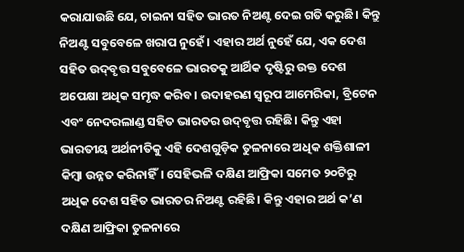କରାଯାଉଛି ଯେ, ଚାଇନା ସହିତ ଭାରତ ନିଅଣ୍ଟ ଦେଇ ଗତି କରୁଛି। କିନ୍ତୁ ନିଅଣ୍ଟ ସବୁବେଳେ ଖରାପ ନୁହେଁ। ଏହାର ଅର୍ଥ ନୁହେଁ ଯେ, ଏକ ଦେଶ ସହିତ ଉଦ୍‌ବୃତ୍ତ ସବୁବେଳେ ଭାରତକୁ ଆର୍ଥିକ ଦୃଷ୍ଟିରୁ ଉକ୍ତ ଦେଶ ଅପେକ୍ଷା ଅଧିକ ସମୃଦ୍ଧ କରିବ। ଉଦାହରଣ ସ୍ବରୂପ ଆମେରିକା, ବ୍ରିଟେନ ଏବଂ ନେଦରଲାଣ୍ଡ ସହିତ ଭାରତର ଉଦ୍‌ବୃତ୍ତ ରହିଛି। କିନ୍ତୁ ଏହା ଭାରତୀୟ ଅର୍ଥନୀତିକୁ ଏହି ଦେଶଗୁଡ଼ିକ ତୁଳନାରେ ଅଧିକ ଶକ୍ତିଶାଳୀ କିମ୍ବା ଉନ୍ନତ କରିନାହିଁ। ସେହିଭଳି ଦକ୍ଷିଣ ଆଫ୍ରିକା ସମେତ ୨୦ଟିରୁ ଅଧିକ ଦେଶ ସହିତ ଭାରତର ନିଅଣ୍ଟ ରହିଛି। କିନ୍ତୁ ଏହାର ଅର୍ଥ କ’ଣ ଦକ୍ଷିଣ ଆଫ୍ରିକା ତୁଳନାରେ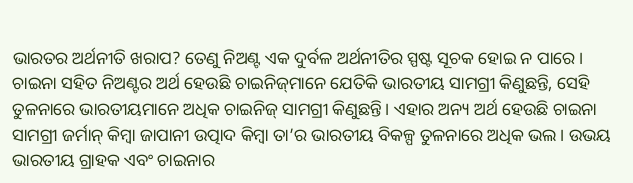ଭାରତର ଅର୍ଥନୀତି ଖରାପ? ତେଣୁ ନିଅଣ୍ଟ ଏକ ଦୁର୍ବଳ ଅର୍ଥନୀତିର ସ୍ପଷ୍ଟ ସୂଚକ ହୋଇ ନ ପାରେ। ଚାଇନା ସହିତ ନିଅଣ୍ଟର ଅର୍ଥ ହେଉଛି ଚାଇନିଜ୍‌ମାନେ ଯେତିକି ଭାରତୀୟ ସାମଗ୍ରୀ କିଣୁଛନ୍ତି, ସେହି ତୁଳନାରେ ଭାରତୀୟମାନେ ଅଧିକ ଚାଇନିଜ୍‌ ସାମଗ୍ରୀ କିଣୁଛନ୍ତି। ଏହାର ଅନ୍ୟ ଅର୍ଥ ହେଉଛି ଚାଇନା ସାମଗ୍ରୀ ଜର୍ମାନ୍‌ କିମ୍ବା ଜାପାନୀ ଉତ୍ପାଦ କିମ୍ବା ତା’ର ଭାରତୀୟ ବିକଳ୍ପ ତୁଳନାରେ ଅଧିକ ଭଲ। ଉଭୟ ଭାରତୀୟ ଗ୍ରାହକ ଏବଂ ଚାଇନାର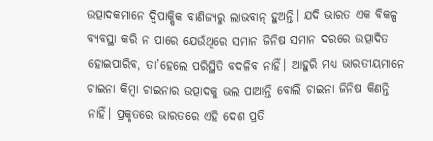ଉତ୍ପାଦକମାନେ ଦ୍ୱିପାକ୍ଷିକ ବାଣିଜ୍ୟରୁ ଲାଭବାନ୍‌ ହୁଅନ୍ତି। ଯଦି ଭାରତ ଏକ ବିକଳ୍ପ ବ୍ୟବସ୍ଥା କରି ନ ପାରେ ଯେଉଁଥିରେ ସମାନ ଜିନିଷ ସମାନ ଦରରେ ଉତ୍ପାଦିତ ହୋଇପାରିବ, ତା’ହେଲେ ପରିସ୍ଥିତି ବଦଳିବ ନାହିଁ। ଆହୁରି ମଧ୍ୟ ଭାରତୀୟମାନେ ଚାଇନା କିମ୍ବା ଚାଇନାର ଉତ୍ପାଦକୁ ଭଲ ପାଆନ୍ତି ବୋଲି ଚାଇନା ଜିନିଷ କିଣନ୍ତି ନାହିଁ। ପ୍ରକୃତରେ ଭାରତରେ ଏହି ଦେଶ ପ୍ରତି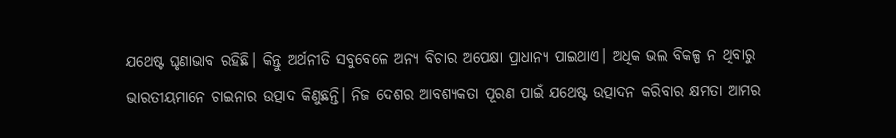ଯଥେଷ୍ଟ ଘୃଣାଭାବ ରହିଛି। କିନ୍ତୁ ଅର୍ଥନୀତି ସବୁବେଳେ ଅନ୍ୟ ବିଚାର ଅପେକ୍ଷା ପ୍ରାଧାନ୍ୟ ପାଇଥାଏ। ଅଧିକ ଭଲ ବିକଳ୍ପ ନ ଥିବାରୁ ଭାରତୀୟମାନେ ଚାଇନାର ଉତ୍ପାଦ କିଣୁଛନ୍ତି। ନିଜ ଦେଶର ଆବଶ୍ୟକତା ପୂରଣ ପାଇଁ ଯଥେଷ୍ଟ ଉତ୍ପାଦନ କରିବାର କ୍ଷମତା ଆମର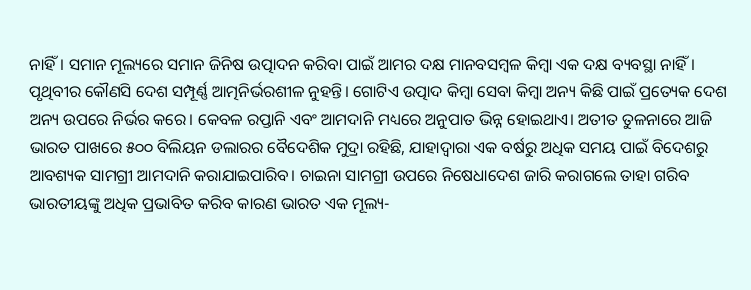ନାହିଁ। ସମାନ ମୂଲ୍ୟରେ ସମାନ ଜିନିଷ ଉତ୍ପାଦନ କରିବା ପାଇଁ ଆମର ଦକ୍ଷ ମାନବସମ୍ବଳ କିମ୍ବା ଏକ ଦକ୍ଷ ବ୍ୟବସ୍ଥା ନାହିଁ। ପୃଥିବୀର କୌଣସି ଦେଶ ସମ୍ପୂର୍ଣ୍ଣ ଆତ୍ମନିର୍ଭରଶୀଳ ନୁହନ୍ତି। ଗୋଟିଏ ଉତ୍ପାଦ କିମ୍ବା ସେବା କିମ୍ବା ଅନ୍ୟ କିଛି ପାଇଁ ପ୍ରତ୍ୟେକ ଦେଶ ଅନ୍ୟ ଉପରେ ନିର୍ଭର କରେ। କେବଳ ରପ୍ତାନି ଏବଂ ଆମଦାନି ମଧ୍ୟରେ ଅନୁପାତ ଭିନ୍ନ ହୋଇଥାଏ। ଅତୀତ ତୁଳନାରେ ଆଜି ଭାରତ ପାଖରେ ୫୦୦ ବିଲିୟନ ଡଲାରର ବୈଦେଶିକ ମୁଦ୍ରା ରହିଛି, ଯାହାଦ୍ୱାରା ଏକ ବର୍ଷରୁ ଅଧିକ ସମୟ ପାଇଁ ବିଦେଶରୁ ଆବଶ୍ୟକ ସାମଗ୍ରୀ ଆମଦାନି କରାଯାଇପାରିବ। ଚାଇନା ସାମଗ୍ରୀ ଉପରେ ନିଷେଧାଦେଶ ଜାରି କରାଗଲେ ତାହା ଗରିବ ଭାରତୀୟଙ୍କୁ ଅଧିକ ପ୍ରଭାବିତ କରିବ କାରଣ ଭାରତ ଏକ ମୂଲ୍ୟ-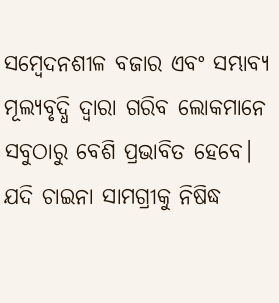ସମ୍ବେଦନଶୀଳ ବଜାର ଏବଂ ସମ୍ଭାବ୍ୟ ମୂଲ୍ୟବୃଦ୍ଧି ଦ୍ୱାରା ଗରିବ ଲୋକମାନେ ସବୁଠାରୁ ବେଶି ପ୍ରଭାବିତ ହେବେ। ଯଦି ଚାଇନା ସାମଗ୍ରୀକୁ ନିଷିଦ୍ଧ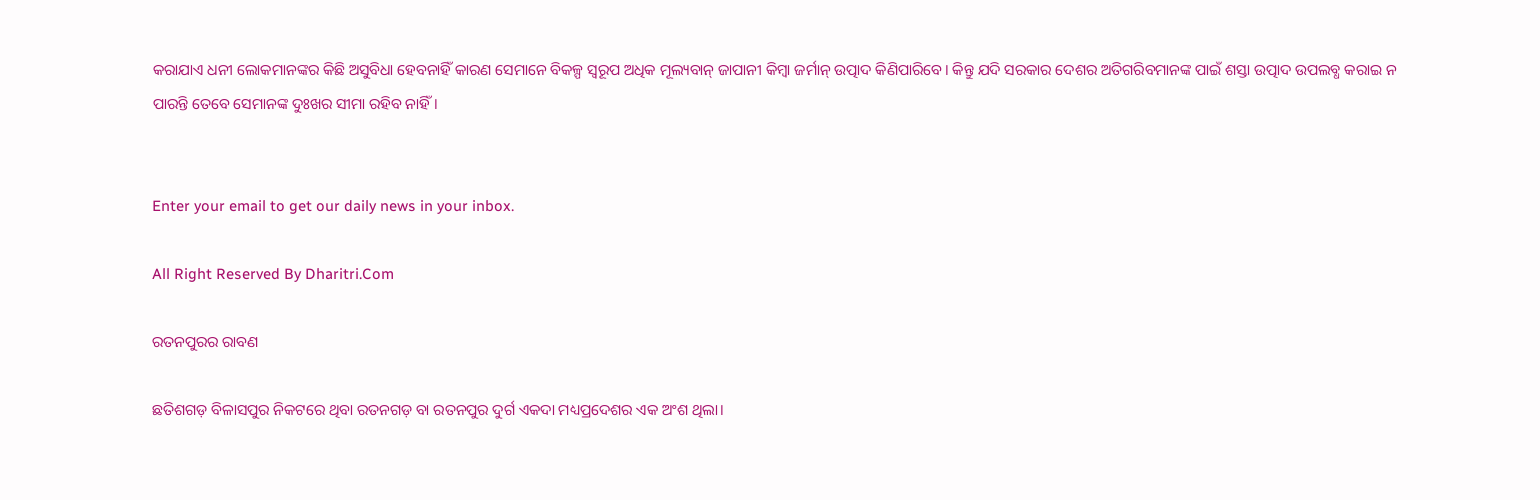କରାଯାଏ ଧନୀ ଲୋକମାନଙ୍କର କିଛି ଅସୁବିଧା ହେବନାହିଁ କାରଣ ସେମାନେ ବିକଳ୍ପ ସ୍ବରୂପ ଅଧିକ ମୂଲ୍ୟବାନ୍‌ ଜାପାନୀ କିମ୍ବା ଜର୍ମାନ୍‌ ଉତ୍ପାଦ କିଣିପାରିବେ। କିନ୍ତୁ ଯଦି ସରକାର ଦେଶର ଅତିଗରିବମାନଙ୍କ ପାଇଁ ଶସ୍ତା ଉତ୍ପାଦ ଉପଲବ୍ଧ କରାଇ ନ ପାରନ୍ତି ତେବେ ସେମାନଙ୍କ ଦୁଃଖର ସୀମା ରହିବ ନାହିଁ।


Enter your email to get our daily news in your inbox.

All Right Reserved By Dharitri.Com

ରତନପୁରର ରାବଣ

ଛତିଶଗଡ଼ ବିଳାସପୁର ନିକଟରେ ଥିବା ରତନଗଡ଼ ବା ରତନପୁର ଦୁର୍ଗ ଏକଦା ମଧ୍ୟପ୍ରଦେଶର ଏକ ଅଂଶ ଥିଲା।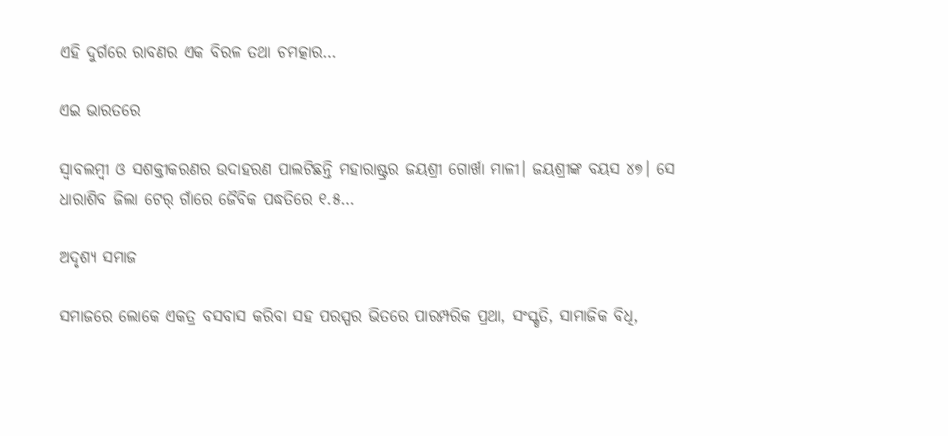ଏହି ଦୁର୍ଗରେ ରାବଣର ଏକ ବିରଳ ତଥା ଚମତ୍କାର…

ଏଇ ଭାରତରେ

ସ୍ବାବଲମ୍ବୀ ଓ ସଶକ୍ତୀକରଣର ଉଦାହରଣ ପାଲଟିଛନ୍ତି ମହାରାଷ୍ଟ୍ରର ଜୟଶ୍ରୀ ଗୋର୍ଖା ମାଳୀ। ଜୟଶ୍ରୀଙ୍କ ବୟସ ୪୭। ସେ ଧାରାଶିବ ଜିଲା ଟେର୍‌ ଗାଁରେ ଜୈବିକ ପଦ୍ଧତିରେ ୧.୫…

ଅଦୃଶ୍ୟ ସମାଜ

ସମାଜରେ ଲୋକେ ଏକତ୍ର ବସବାସ କରିବା ସହ ପରସ୍ପର ଭିତରେ ପାରମ୍ପରିକ ପ୍ରଥା, ସଂସ୍କୃତି, ସାମାଜିକ ବିଧି,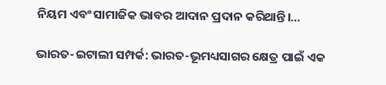ନିୟମ ଏବଂ ସାମାଜିକ ଭାବର ଆଦାନ ପ୍ରଦାନ କରିଥାନ୍ତି।…

ଭାରତ-ଇଟାଲୀ ସମ୍ପର୍କ: ଭାରତ-ଭୂମଧ୍ୟସାଗର କ୍ଷେତ୍ର ପାଇଁ ଏକ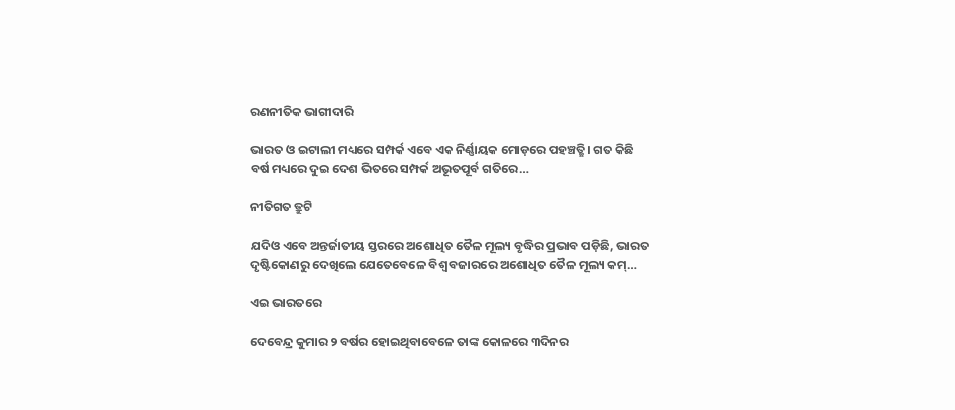ରଣନୀତିକ ଭାଗୀଦାରି

ଭାରତ ଓ ଇଟାଲୀ ମଧ୍ୟରେ ସମ୍ପର୍କ ଏବେ ଏକ ନିର୍ଣ୍ଣାୟକ ମୋଡ଼ରେ ପହଞ୍ଚତ୍ଛି। ଗତ କିଛି ବର୍ଷ ମଧ୍ୟରେ ଦୁଇ ଦେଶ ଭିତରେ ସମ୍ପର୍କ ଅଭୂତପୂର୍ବ ଗତିରେ…

ନୀତିଗତ ତ୍ରୁଟି

ଯଦିଓ ଏବେ ଅନ୍ତର୍ଜାତୀୟ ସ୍ତରରେ ଅଶୋଧିତ ତୈଳ ମୂଲ୍ୟ ବୃଦ୍ଧିର ପ୍ରଭାବ ପଡ଼ିଛି, ଭାରତ ଦୃଷ୍ଟିକୋଣରୁ ଦେଖିଲେ ଯେତେବେଳେ ବିଶ୍ୱ ବଜାରରେ ଅଶୋଧିତ ତୈଳ ମୂଲ୍ୟ କମ୍‌…

ଏଇ ଭାରତରେ

ଦେବେନ୍ଦ୍ର କୁମାର ୨ ବର୍ଷର ହୋଇଥିବାବେଳେ ତାଙ୍କ କୋଳରେ ୩ଦିନର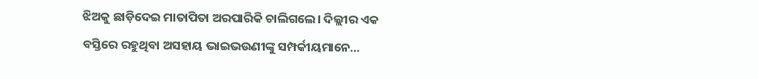ଝିଅକୁ ଛାଡ଼ିଦେଇ ମାତାପିତା ଅରପାରିକି ଚାଲିଗଲେ। ଦିଲ୍ଲୀର ଏକ ବସ୍ତିରେ ରହୁଥିବା ଅସହାୟ ଭାଇଭଉଣୀଙ୍କୁ ସମ୍ପର୍କୀୟମାନେ…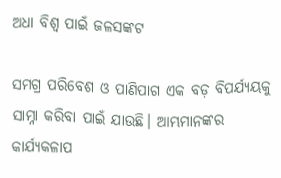ଅଧା ବିଶ୍ୱ ପାଇଁ ଜଳସଙ୍କଟ

ସମଗ୍ର ପରିବେଶ ଓ ପାଣିପାଗ ଏକ ବଡ଼ ବିପର୍ଯ୍ୟୟକୁ ସାମ୍ନା କରିବା ପାଇଁ ଯାଉଛି। ଆମ୍ଭମାନଙ୍କର କାର୍ଯ୍ୟକଳାପ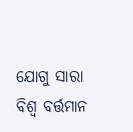ଯୋଗୁ ସାରା ବିଶ୍ୱ ବର୍ତ୍ତମାନ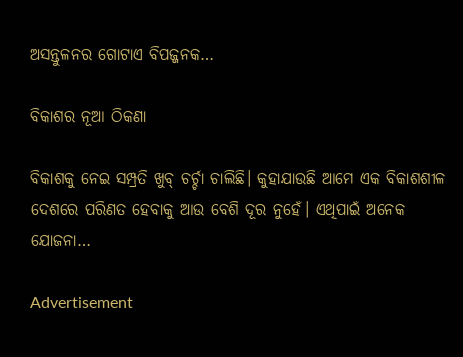ଅସନ୍ତୁଳନର ଗୋଟାଏ ବିପଜ୍ଜନକ…

ବିକାଶର ନୂଆ ଠିକଣା

ବିକାଶକୁ ନେଇ ସମ୍ପ୍ରତି ଖୁବ୍‌ ଚର୍ଚ୍ଚା ଚାଲିଛି। କୁହାଯାଉଛି ଆମେ ଏକ ବିକାଶଶୀଳ ଦେଶରେ ପରିଣତ ହେବାକୁ ଆଉ ବେଶି ଦୂର ନୁହେଁ। ଏଥିପାଇଁ ଅନେକ ଯୋଜନା…

Advertisement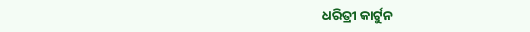ଧରିତ୍ରୀ କାର୍ଟୁନ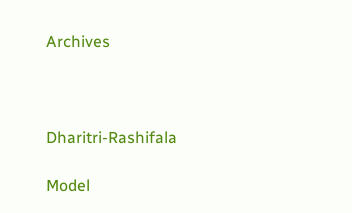Archives



Dharitri-Rashifala

Model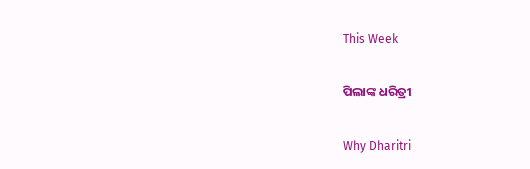This Week

ପିଲାଙ୍କ ଧରିତ୍ରୀ

Why Dharitri